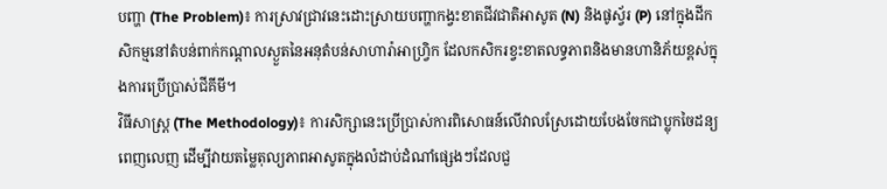បញ្ហា (The Problem)៖ ការស្រាវជ្រាវនេះដោះស្រាយបញ្ហាកង្វះខាតជីវជាតិអាសូត (N) និងផូស្វ័រ (P) នៅក្នុងដីកសិកម្មនៅតំបន់ពាក់កណ្តាលស្ងួតនៃអនុតំបន់សាហារ៉ាអាហ្វ្រិក ដែលកសិករខ្វះខាតលទ្ធភាពនិងមានហានិភ័យខ្ពស់ក្នុងការប្រើប្រាស់ជីគីមី។
វិធីសាស្ត្រ (The Methodology)៖ ការសិក្សានេះប្រើប្រាស់ការពិសោធន៍លើវាលស្រែដោយបែងចែកជាប្លុកចៃដន្យពេញលេញ ដើម្បីវាយតម្លៃតុល្យភាពអាសូតក្នុងលំដាប់ដំណាំផ្សេងៗដែលជួ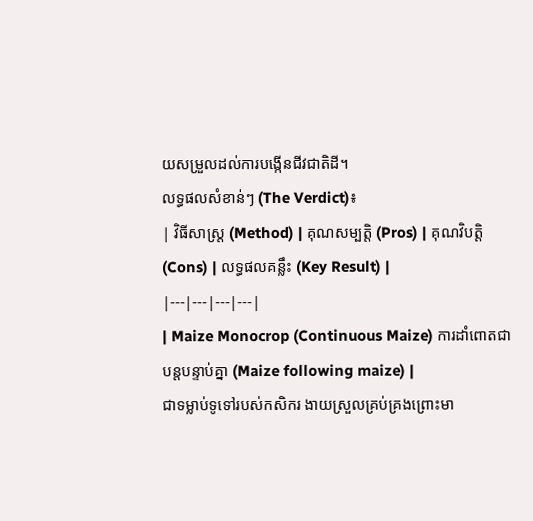យសម្រួលដល់ការបង្កើនជីវជាតិដី។
លទ្ធផលសំខាន់ៗ (The Verdict)៖
| វិធីសាស្ត្រ (Method) | គុណសម្បត្តិ (Pros) | គុណវិបត្តិ (Cons) | លទ្ធផលគន្លឹះ (Key Result) |
|---|---|---|---|
| Maize Monocrop (Continuous Maize) ការដាំពោតជាបន្តបន្ទាប់គ្នា (Maize following maize) |
ជាទម្លាប់ទូទៅរបស់កសិករ ងាយស្រួលគ្រប់គ្រងព្រោះមា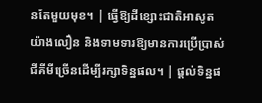នតែមួយមុខ។ | ធ្វើឱ្យដីខ្សោះជាតិអាសូតយ៉ាងលឿន និងទាមទារឱ្យមានការប្រើប្រាស់ជីគីមីច្រើនដើម្បីរក្សាទិន្នផល។ | ផ្តល់ទិន្នផ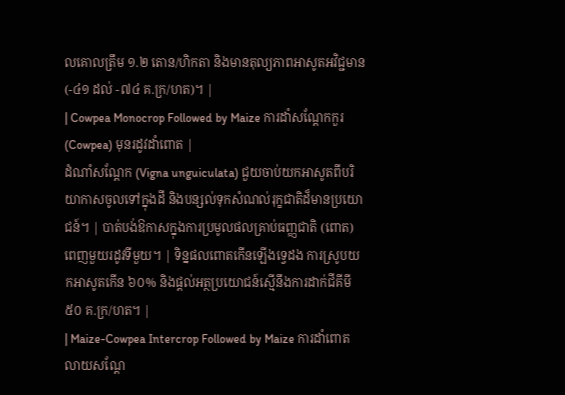លគោលត្រឹម ១.២ តោន/ហិកតា និងមានតុល្យភាពអាសូតអវិជ្ជមាន (-៤១ ដល់ -៧៤ គ.ក្រ/ហត)។ |
| Cowpea Monocrop Followed by Maize ការដាំសណ្តែកកួរ (Cowpea) មុនរដូវដាំពោត |
ដំណាំសណ្តែក (Vigna unguiculata) ជួយចាប់យកអាសូតពីបរិយាកាសចូលទៅក្នុងដី និងបន្សល់ទុកសំណល់រុក្ខជាតិដ៏មានប្រយោជន៍។ | បាត់បង់ឱកាសក្នុងការប្រមូលផលគ្រាប់ធញ្ញជាតិ (ពោត) ពេញមួយរដូវទីមួយ។ | ទិន្នផលពោតកើនឡើងទ្វេដង ការស្រូបយកអាសូតកើន ៦០% និងផ្តល់អត្ថប្រយោជន៍ស្មើនឹងការដាក់ជីគីមី ៥០ គ.ក្រ/ហត។ |
| Maize-Cowpea Intercrop Followed by Maize ការដាំពោតលាយសណ្តែ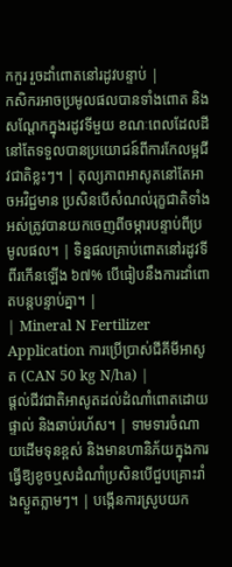កកួរ រួចដាំពោតនៅរដូវបន្ទាប់ |
កសិករអាចប្រមូលផលបានទាំងពោត និងសណ្តែកក្នុងរដូវទីមួយ ខណៈពេលដែលដីនៅតែទទួលបានប្រយោជន៍ពីការកែលម្អជីវជាតិខ្លះៗ។ | តុល្យភាពអាសូតនៅតែអាចអវិជ្ជមាន ប្រសិនបើសំណល់រុក្ខជាតិទាំងអស់ត្រូវបានយកចេញពីចម្ការបន្ទាប់ពីប្រមូលផល។ | ទិន្នផលគ្រាប់ពោតនៅរដូវទីពីរកើនឡើង ៦៧% បើធៀបនឹងការដាំពោតបន្តបន្ទាប់គ្នា។ |
| Mineral N Fertilizer Application ការប្រើប្រាស់ជីគីមីអាសូត (CAN 50 kg N/ha) |
ផ្តល់ជីវជាតិអាសូតដល់ដំណាំពោតដោយផ្ទាល់ និងឆាប់រហ័ស។ | ទាមទារចំណាយដើមទុនខ្ពស់ និងមានហានិភ័យក្នុងការធ្វើឱ្យខូចឬសដំណាំប្រសិនបើជួបគ្រោះរាំងស្ងួតភ្លាមៗ។ | បង្កើនការស្រូបយក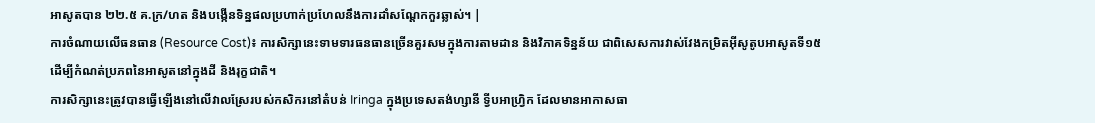អាសូតបាន ២២.៥ គ.ក្រ/ហត និងបង្កើនទិន្នផលប្រហាក់ប្រហែលនឹងការដាំសណ្តែកកួរឆ្លាស់។ |
ការចំណាយលើធនធាន (Resource Cost)៖ ការសិក្សានេះទាមទារធនធានច្រើនគួរសមក្នុងការតាមដាន និងវិភាគទិន្នន័យ ជាពិសេសការវាស់វែងកម្រិតអ៊ីសូតូបអាសូតទី១៥ ដើម្បីកំណត់ប្រភពនៃអាសូតនៅក្នុងដី និងរុក្ខជាតិ។
ការសិក្សានេះត្រូវបានធ្វើឡើងនៅលើវាលស្រែរបស់កសិករនៅតំបន់ Iringa ក្នុងប្រទេសតង់ហ្សានី ទ្វីបអាហ្វ្រិក ដែលមានអាកាសធា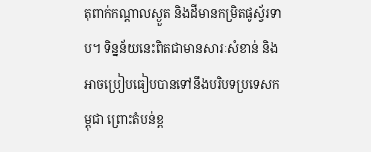តុពាក់កណ្តាលស្ងួត និងដីមានកម្រិតផូស្វ័រទាប។ ទិន្នន័យនេះពិតជាមានសារៈសំខាន់ និងអាចប្រៀបធៀបបានទៅនឹងបរិបទប្រទេសកម្ពុជា ព្រោះតំបន់ខ្ព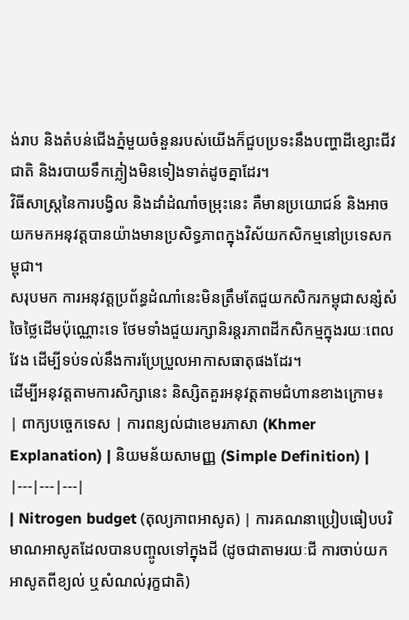ង់រាប និងតំបន់ជើងភ្នំមួយចំនួនរបស់យើងក៏ជួបប្រទះនឹងបញ្ហាដីខ្សោះជីវជាតិ និងរបាយទឹកភ្លៀងមិនទៀងទាត់ដូចគ្នាដែរ។
វិធីសាស្ត្រនៃការបង្វិល និងដាំដំណាំចម្រុះនេះ គឺមានប្រយោជន៍ និងអាចយកមកអនុវត្តបានយ៉ាងមានប្រសិទ្ធភាពក្នុងវិស័យកសិកម្មនៅប្រទេសកម្ពុជា។
សរុបមក ការអនុវត្តប្រព័ន្ធដំណាំនេះមិនត្រឹមតែជួយកសិករកម្ពុជាសន្សំសំចៃថ្លៃដើមប៉ុណ្ណោះទេ ថែមទាំងជួយរក្សានិរន្តរភាពដីកសិកម្មក្នុងរយៈពេលវែង ដើម្បីទប់ទល់នឹងការប្រែប្រួលអាកាសធាតុផងដែរ។
ដើម្បីអនុវត្តតាមការសិក្សានេះ និស្សិតគួរអនុវត្តតាមជំហានខាងក្រោម៖
| ពាក្យបច្ចេកទេស | ការពន្យល់ជាខេមរភាសា (Khmer Explanation) | និយមន័យសាមញ្ញ (Simple Definition) |
|---|---|---|
| Nitrogen budget (តុល្យភាពអាសូត) | ការគណនាប្រៀបធៀបបរិមាណអាសូតដែលបានបញ្ចូលទៅក្នុងដី (ដូចជាតាមរយៈជី ការចាប់យកអាសូតពីខ្យល់ ឬសំណល់រុក្ខជាតិ)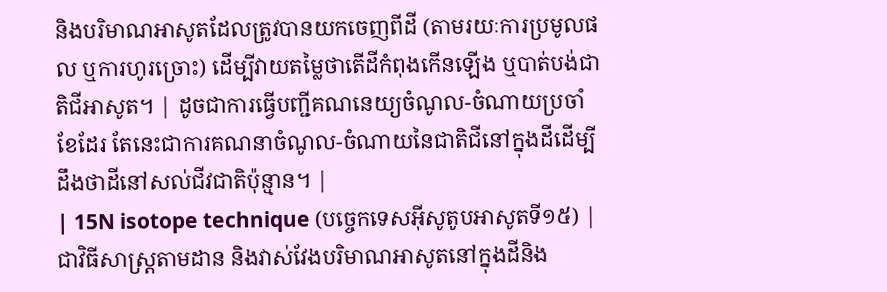និងបរិមាណអាសូតដែលត្រូវបានយកចេញពីដី (តាមរយៈការប្រមូលផល ឬការហូរច្រោះ) ដើម្បីវាយតម្លៃថាតើដីកំពុងកើនឡើង ឬបាត់បង់ជាតិជីអាសូត។ | ដូចជាការធ្វើបញ្ជីគណនេយ្យចំណូល-ចំណាយប្រចាំខែដែរ តែនេះជាការគណនាចំណូល-ចំណាយនៃជាតិជីនៅក្នុងដីដើម្បីដឹងថាដីនៅសល់ជីវជាតិប៉ុន្មាន។ |
| 15N isotope technique (បច្ចេកទេសអ៊ីសូតូបអាសូតទី១៥) | ជាវិធីសាស្ត្រតាមដាន និងវាស់វែងបរិមាណអាសូតនៅក្នុងដីនិង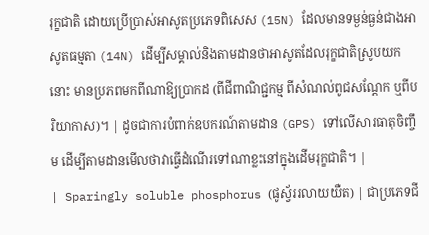រុក្ខជាតិ ដោយប្រើប្រាស់អាសូតប្រភេទពិសេស (15N) ដែលមានទម្ងន់ធ្ងន់ជាងអាសូតធម្មតា (14N) ដើម្បីសម្គាល់និងតាមដានថាអាសូតដែលរុក្ខជាតិស្រូបយកនោះ មានប្រភពមកពីណាឱ្យប្រាកដ (ពីជីពាណិជ្ជកម្ម ពីសំណល់ពូជសណ្តែក ឬពីបរិយាកាស)។ | ដូចជាការបំពាក់ឧបករណ៍តាមដាន (GPS) ទៅលើសារធាតុចិញ្ចឹម ដើម្បីតាមដានមើលថាវាធ្វើដំណើរទៅណាខ្លះនៅក្នុងដើមរុក្ខជាតិ។ |
| Sparingly soluble phosphorus (ផូស្វ័ររលាយយឺត) | ជាប្រភេទជី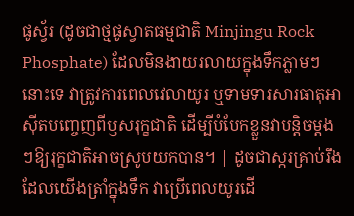ផូស្វ័រ (ដូចជាថ្មផូស្វាតធម្មជាតិ Minjingu Rock Phosphate) ដែលមិនងាយរលាយក្នុងទឹកភ្លាមៗនោះទេ វាត្រូវការពេលវេលាយូរ ឬទាមទារសារធាតុអាស៊ីតបញ្ចេញពីឫសរុក្ខជាតិ ដើម្បីបំបែកខ្លួនវាបន្តិចម្តងៗឱ្យរុក្ខជាតិអាចស្រូបយកបាន។ | ដូចជាស្ករគ្រាប់រឹងដែលយើងត្រាំក្នុងទឹក វាប្រើពេលយូរដើ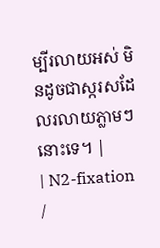ម្បីរលាយអស់ មិនដូចជាស្ករសដែលរលាយភ្លាមៗនោះទេ។ |
| N2-fixation /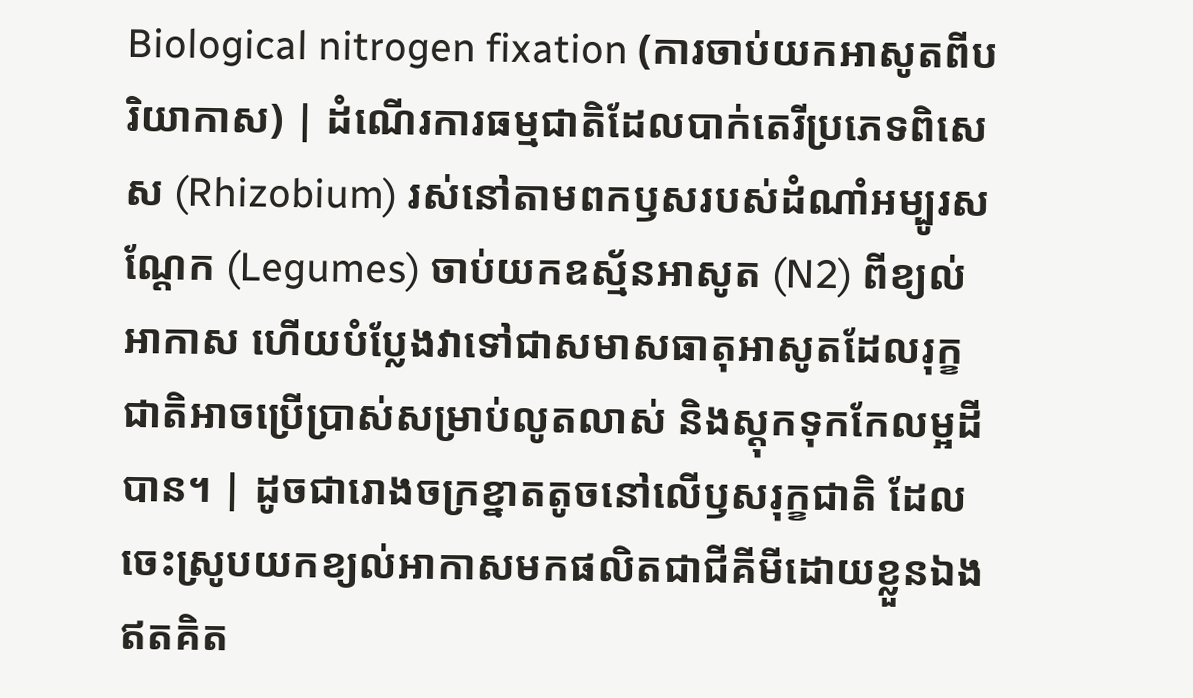Biological nitrogen fixation (ការចាប់យកអាសូតពីបរិយាកាស) | ដំណើរការធម្មជាតិដែលបាក់តេរីប្រភេទពិសេស (Rhizobium) រស់នៅតាមពកឫសរបស់ដំណាំអម្បូរសណ្តែក (Legumes) ចាប់យកឧស្ម័នអាសូត (N2) ពីខ្យល់អាកាស ហើយបំប្លែងវាទៅជាសមាសធាតុអាសូតដែលរុក្ខជាតិអាចប្រើប្រាស់សម្រាប់លូតលាស់ និងស្តុកទុកកែលម្អដីបាន។ | ដូចជារោងចក្រខ្នាតតូចនៅលើឫសរុក្ខជាតិ ដែលចេះស្រូបយកខ្យល់អាកាសមកផលិតជាជីគីមីដោយខ្លួនឯងឥតគិត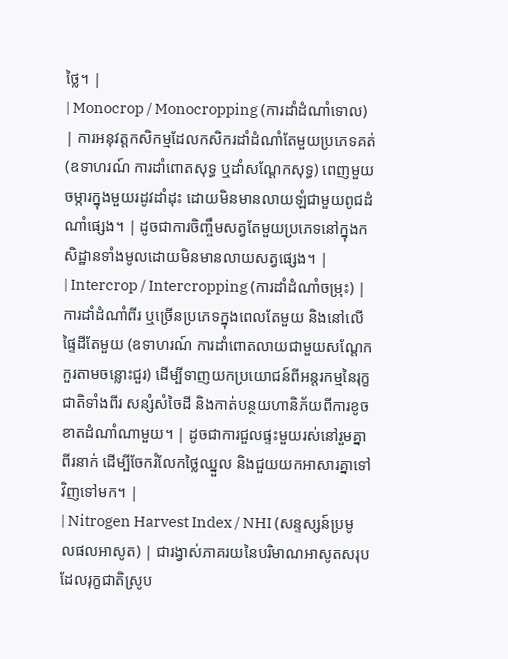ថ្លៃ។ |
| Monocrop / Monocropping (ការដាំដំណាំទោល) | ការអនុវត្តកសិកម្មដែលកសិករដាំដំណាំតែមួយប្រភេទគត់ (ឧទាហរណ៍ ការដាំពោតសុទ្ធ ឬដាំសណ្តែកសុទ្ធ) ពេញមួយចម្ការក្នុងមួយរដូវដាំដុះ ដោយមិនមានលាយឡំជាមួយពូជដំណាំផ្សេង។ | ដូចជាការចិញ្ចឹមសត្វតែមួយប្រភេទនៅក្នុងកសិដ្ឋានទាំងមូលដោយមិនមានលាយសត្វផ្សេង។ |
| Intercrop / Intercropping (ការដាំដំណាំចម្រុះ) | ការដាំដំណាំពីរ ឬច្រើនប្រភេទក្នុងពេលតែមួយ និងនៅលើផ្ទៃដីតែមួយ (ឧទាហរណ៍ ការដាំពោតលាយជាមួយសណ្តែកកួរតាមចន្លោះជួរ) ដើម្បីទាញយកប្រយោជន៍ពីអន្តរកម្មនៃរុក្ខជាតិទាំងពីរ សន្សំសំចៃដី និងកាត់បន្ថយហានិភ័យពីការខូចខាតដំណាំណាមួយ។ | ដូចជាការជួលផ្ទះមួយរស់នៅរួមគ្នាពីរនាក់ ដើម្បីចែករំលែកថ្លៃឈ្នួល និងជួយយកអាសារគ្នាទៅវិញទៅមក។ |
| Nitrogen Harvest Index / NHI (សន្ទស្សន៍ប្រមូលផលអាសូត) | ជារង្វាស់ភាគរយនៃបរិមាណអាសូតសរុបដែលរុក្ខជាតិស្រូប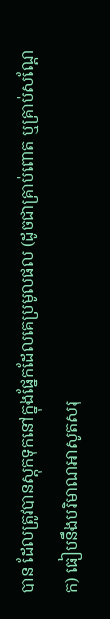បាន ដែលត្រូវបានស្តុកទុកនៅក្នុងផ្នែកដែលគេប្រមូលផល (ដូចជាគ្រាប់ពោត ឬគ្រាប់សណ្តែក) ធៀបនឹងបរិមាណអាសូតសរុ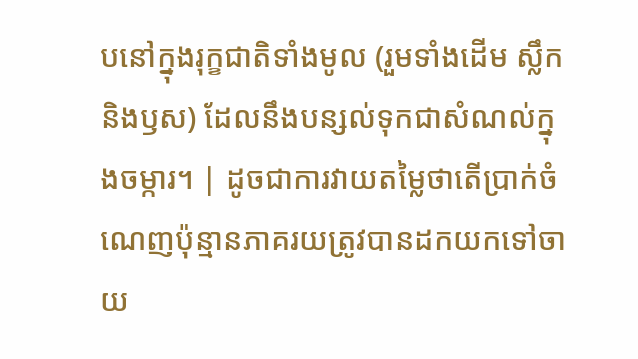បនៅក្នុងរុក្ខជាតិទាំងមូល (រួមទាំងដើម ស្លឹក និងឫស) ដែលនឹងបន្សល់ទុកជាសំណល់ក្នុងចម្ការ។ | ដូចជាការវាយតម្លៃថាតើប្រាក់ចំណេញប៉ុន្មានភាគរយត្រូវបានដកយកទៅចាយ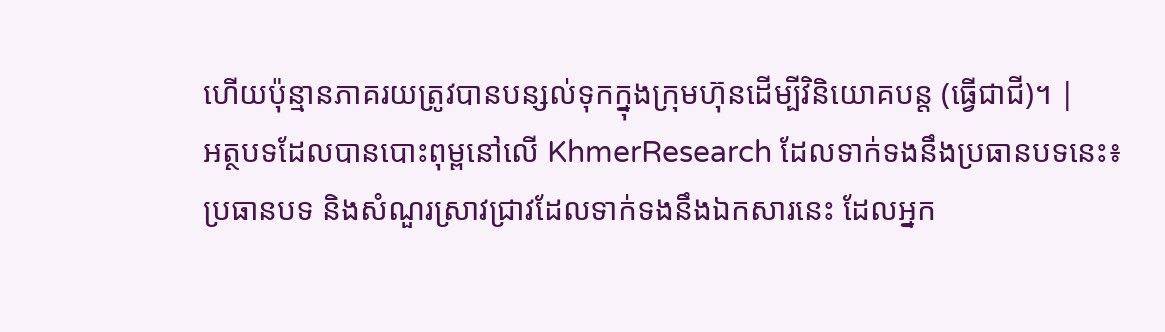ហើយប៉ុន្មានភាគរយត្រូវបានបន្សល់ទុកក្នុងក្រុមហ៊ុនដើម្បីវិនិយោគបន្ត (ធ្វើជាជី)។ |
អត្ថបទដែលបានបោះពុម្ពនៅលើ KhmerResearch ដែលទាក់ទងនឹងប្រធានបទនេះ៖
ប្រធានបទ និងសំណួរស្រាវជ្រាវដែលទាក់ទងនឹងឯកសារនេះ ដែលអ្នក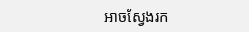អាចស្វែងរក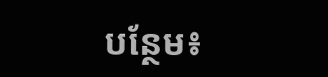បន្ថែម៖